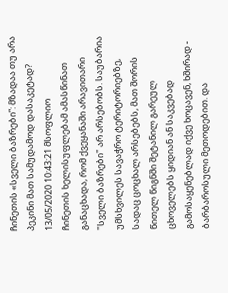ჩინეთის «სველი ბაზრები”: მზადაა თუ არა პეკინი მათ სამუდამოდ დასაკეტად?
13/05/2020 10:43:21 მსოფლიო
ჩინეთის ხელისუფლებამ ამასწინათ განაცხადა, რომ ქვეყანაში არავითარი "სველი ბაზრები" არ არსებობს. საუბარია უმსხვილეს სავაჭრო ტერიტორიებზე, სადაც ცოცხალ არსებებს, მათ შორის წითელ წიგნში შეტანილ გარეულ ცხოველებს ყიდიან ან საკვებად გამოსაყენებლად იქვე ხოცავენ, ხშირად - ბარბაროსული მეთოდებით. და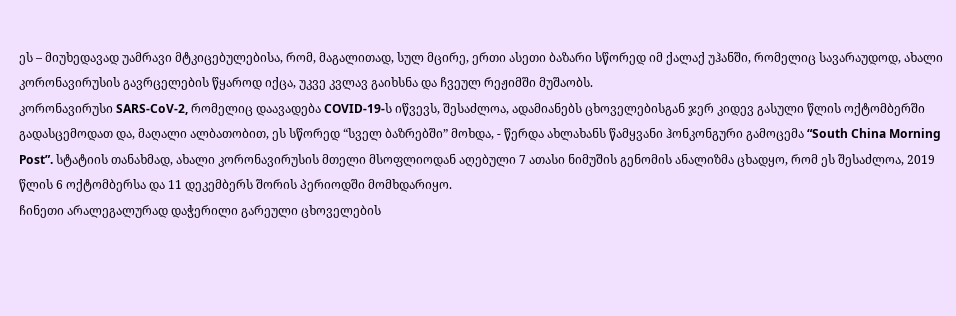ეს – მიუხედავად უამრავი მტკიცებულებისა, რომ, მაგალითად, სულ მცირე, ერთი ასეთი ბაზარი სწორედ იმ ქალაქ უჰანში, რომელიც სავარაუდოდ, ახალი კორონავირუსის გავრცელების წყაროდ იქცა, უკვე კვლავ გაიხსნა და ჩვეულ რეჟიმში მუშაობს.
კორონავირუსი SARS-CoV-2, რომელიც დაავადება COVID-19-ს იწვევს, შესაძლოა, ადამიანებს ცხოველებისგან ჯერ კიდევ გასული წლის ოქტომბერში გადასცემოდათ და, მაღალი ალბათობით, ეს სწორედ “სველ ბაზრებში” მოხდა, - წერდა ახლახანს წამყვანი ჰონკონგური გამოცემა “South China Morning Post”. სტატიის თანახმად, ახალი კორონავირუსის მთელი მსოფლიოდან აღებული 7 ათასი ნიმუშის გენომის ანალიზმა ცხადყო, რომ ეს შესაძლოა, 2019 წლის 6 ოქტომბერსა და 11 დეკემბერს შორის პერიოდში მომხდარიყო.
ჩინეთი არალეგალურად დაჭერილი გარეული ცხოველების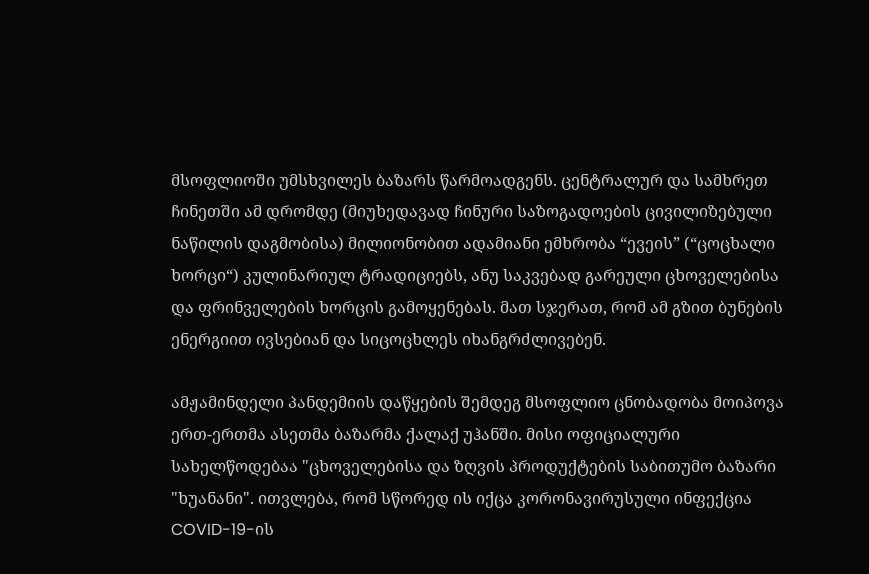მსოფლიოში უმსხვილეს ბაზარს წარმოადგენს. ცენტრალურ და სამხრეთ ჩინეთში ამ დრომდე (მიუხედავად ჩინური საზოგადოების ცივილიზებული ნაწილის დაგმობისა) მილიონობით ადამიანი ემხრობა “ევეის” (“ცოცხალი ხორცი“) კულინარიულ ტრადიციებს, ანუ საკვებად გარეული ცხოველებისა და ფრინველების ხორცის გამოყენებას. მათ სჯერათ, რომ ამ გზით ბუნების ენერგიით ივსებიან და სიცოცხლეს იხანგრძლივებენ.

ამჟამინდელი პანდემიის დაწყების შემდეგ მსოფლიო ცნობადობა მოიპოვა ერთ-ერთმა ასეთმა ბაზარმა ქალაქ უჰანში. მისი ოფიციალური სახელწოდებაა "ცხოველებისა და ზღვის პროდუქტების საბითუმო ბაზარი "ხუანანი". ითვლება, რომ სწორედ ის იქცა კორონავირუსული ინფექცია COVID-19-ის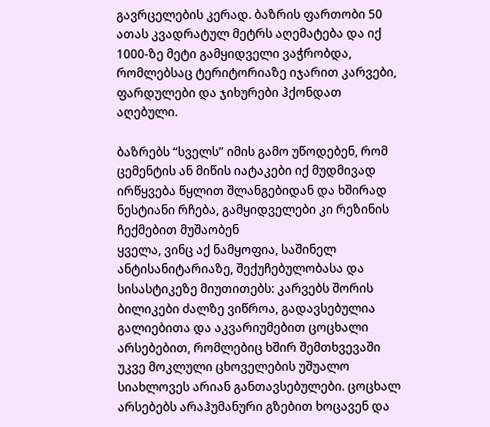გავრცელების კერად. ბაზრის ფართობი 50 ათას კვადრატულ მეტრს აღემატება და იქ 1000-ზე მეტი გამყიდველი ვაჭრობდა, რომლებსაც ტერიტორიაზე იჯარით კარვები, ფარდულები და ჯიხურები ჰქონდათ აღებული.

ბაზრებს “სველს” იმის გამო უწოდებენ, რომ ცემენტის ან მიწის იატაკები იქ მუდმივად ირწყვება წყლით შლანგებიდან და ხშირად ნესტიანი რჩება, გამყიდველები კი რეზინის ჩექმებით მუშაობენ
ყველა, ვინც აქ ნამყოფია, საშინელ ანტისანიტარიაზე, შექუჩებულობასა და სისასტიკეზე მიუთითებს: კარვებს შორის ბილიკები ძალზე ვიწროა, გადავსებულია გალიებითა და აკვარიუმებით ცოცხალი არსებებით, რომლებიც ხშირ შემთხვევაში უკვე მოკლული ცხოველების უშუალო სიახლოვეს არიან განთავსებულები. ცოცხალ არსებებს არაჰუმანური გზებით ხოცავენ და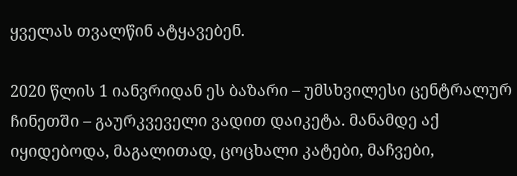ყველას თვალწინ ატყავებენ.

2020 წლის 1 იანვრიდან ეს ბაზარი – უმსხვილესი ცენტრალურ ჩინეთში – გაურკვეველი ვადით დაიკეტა. მანამდე აქ იყიდებოდა, მაგალითად, ცოცხალი კატები, მაჩვები,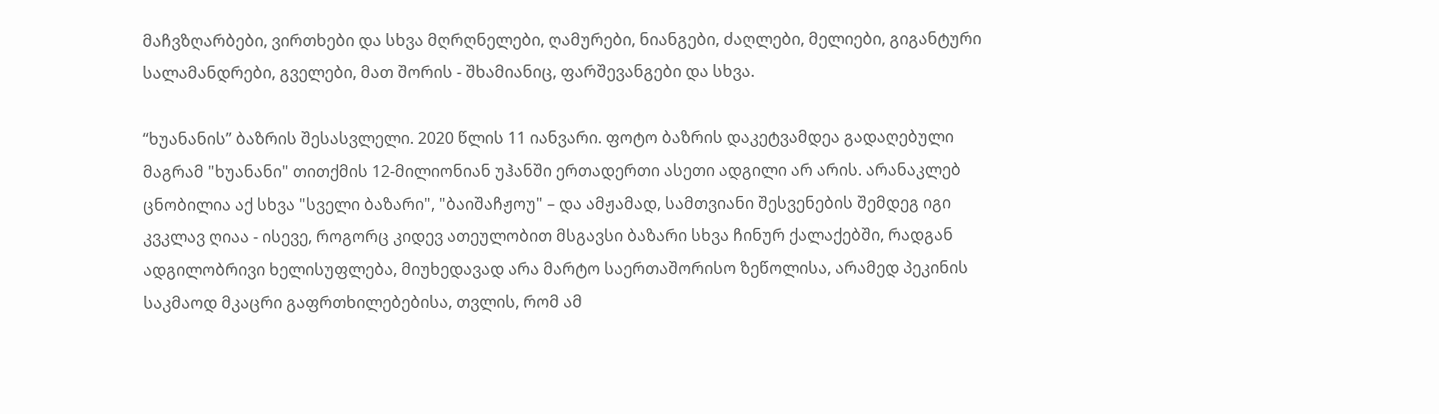მაჩვზღარბები, ვირთხები და სხვა მღრღნელები, ღამურები, ნიანგები, ძაღლები, მელიები, გიგანტური სალამანდრები, გველები, მათ შორის - შხამიანიც, ფარშევანგები და სხვა.

“ხუანანის” ბაზრის შესასვლელი. 2020 წლის 11 იანვარი. ფოტო ბაზრის დაკეტვამდეა გადაღებული
მაგრამ "ხუანანი" თითქმის 12-მილიონიან უჰანში ერთადერთი ასეთი ადგილი არ არის. არანაკლებ ცნობილია აქ სხვა "სველი ბაზარი", "ბაიშაჩჟოუ" – და ამჟამად, სამთვიანი შესვენების შემდეგ იგი კვკლავ ღიაა - ისევე, როგორც კიდევ ათეულობით მსგავსი ბაზარი სხვა ჩინურ ქალაქებში, რადგან ადგილობრივი ხელისუფლება, მიუხედავად არა მარტო საერთაშორისო ზეწოლისა, არამედ პეკინის საკმაოდ მკაცრი გაფრთხილებებისა, თვლის, რომ ამ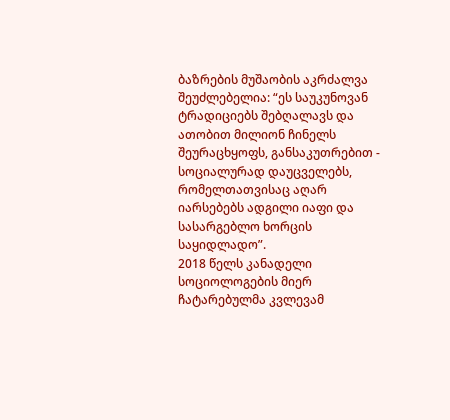ბაზრების მუშაობის აკრძალვა შეუძლებელია: “ეს საუკუნოვან ტრადიციებს შებღალავს და ათობით მილიონ ჩინელს შეურაცხყოფს, განსაკუთრებით - სოციალურად დაუცველებს, რომელთათვისაც აღარ იარსებებს ადგილი იაფი და სასარგებლო ხორცის საყიდლადო”.
2018 წელს კანადელი სოციოლოგების მიერ ჩატარებულმა კვლევამ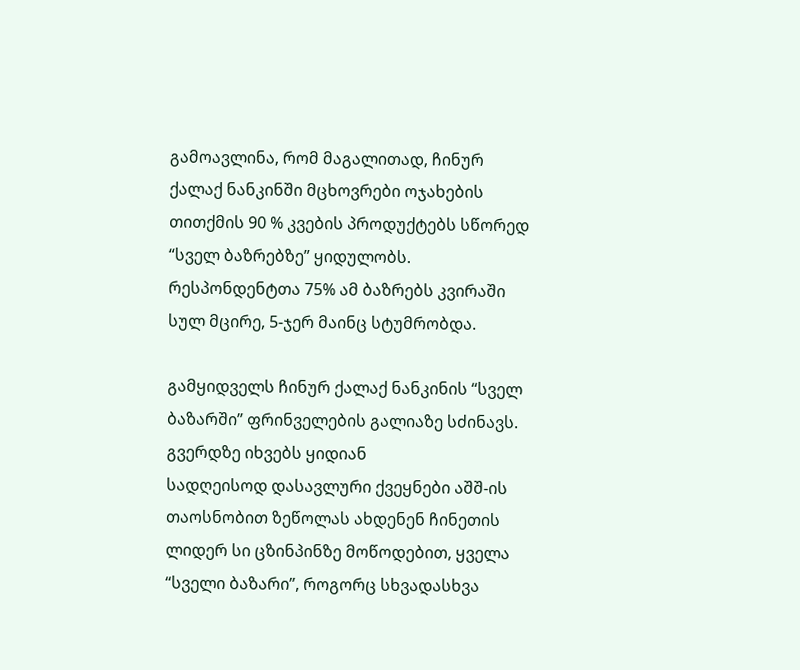გამოავლინა, რომ მაგალითად, ჩინურ ქალაქ ნანკინში მცხოვრები ოჯახების თითქმის 90 % კვების პროდუქტებს სწორედ “სველ ბაზრებზე” ყიდულობს. რესპონდენტთა 75% ამ ბაზრებს კვირაში სულ მცირე, 5-ჯერ მაინც სტუმრობდა.

გამყიდველს ჩინურ ქალაქ ნანკინის “სველ ბაზარში” ფრინველების გალიაზე სძინავს. გვერდზე იხვებს ყიდიან
სადღეისოდ დასავლური ქვეყნები აშშ-ის თაოსნობით ზეწოლას ახდენენ ჩინეთის ლიდერ სი ცზინპინზე მოწოდებით, ყველა “სველი ბაზარი”, როგორც სხვადასხვა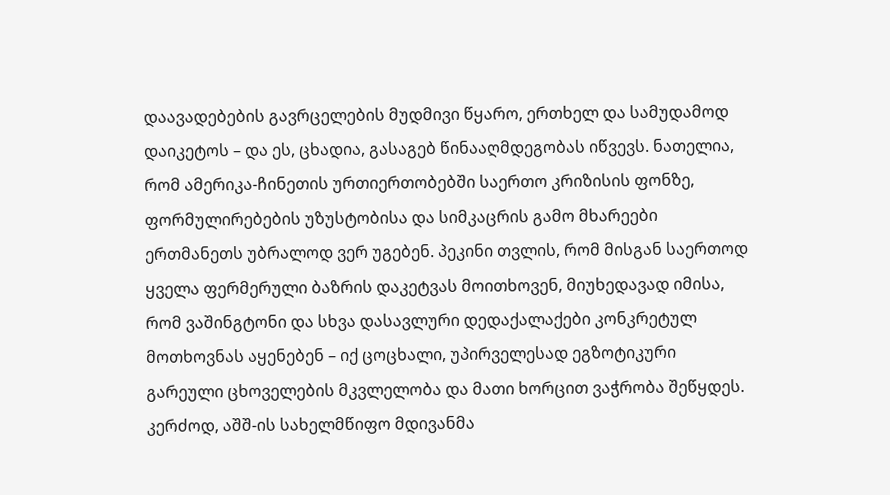დაავადებების გავრცელების მუდმივი წყარო, ერთხელ და სამუდამოდ დაიკეტოს – და ეს, ცხადია, გასაგებ წინააღმდეგობას იწვევს. ნათელია, რომ ამერიკა-ჩინეთის ურთიერთობებში საერთო კრიზისის ფონზე, ფორმულირებების უზუსტობისა და სიმკაცრის გამო მხარეები ერთმანეთს უბრალოდ ვერ უგებენ. პეკინი თვლის, რომ მისგან საერთოდ ყველა ფერმერული ბაზრის დაკეტვას მოითხოვენ, მიუხედავად იმისა, რომ ვაშინგტონი და სხვა დასავლური დედაქალაქები კონკრეტულ მოთხოვნას აყენებენ – იქ ცოცხალი, უპირველესად ეგზოტიკური გარეული ცხოველების მკვლელობა და მათი ხორცით ვაჭრობა შეწყდეს.
კერძოდ, აშშ-ის სახელმწიფო მდივანმა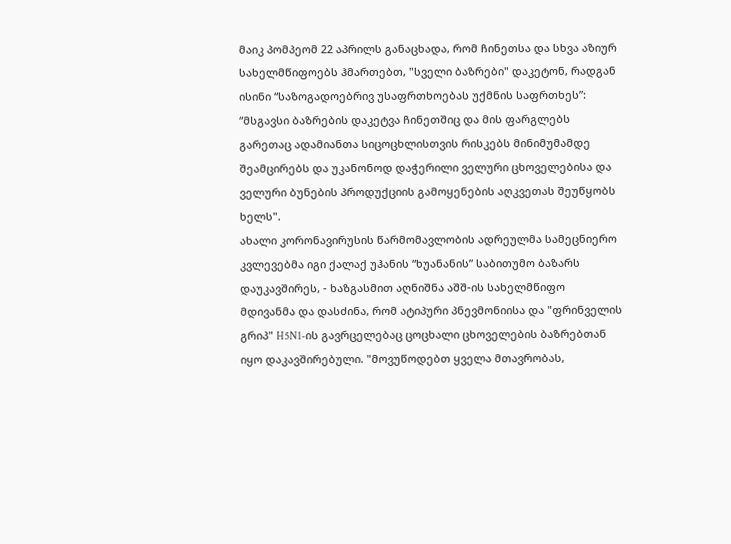მაიკ პომპეომ 22 აპრილს განაცხადა, რომ ჩინეთსა და სხვა აზიურ სახელმწიფოებს ჰმართებთ, "სველი ბაზრები" დაკეტონ, რადგან ისინი “საზოგადოებრივ უსაფრთხოებას უქმნის საფრთხეს”: “მსგავსი ბაზრების დაკეტვა ჩინეთშიც და მის ფარგლებს გარეთაც ადამიანთა სიცოცხლისთვის რისკებს მინიმუმამდე შეამცირებს და უკანონოდ დაჭერილი ველური ცხოველებისა და ველური ბუნების პროდუქციის გამოყენების აღკვეთას შეუწყობს ხელს".
ახალი კორონავირუსის წარმომავლობის ადრეულმა სამეცნიერო კვლევებმა იგი ქალაქ უჰანის “ხუანანის” საბითუმო ბაზარს დაუკავშირეს, - ხაზგასმით აღნიშნა აშშ-ის სახელმწიფო მდივანმა და დასძინა, რომ ატიპური პნევმონიისა და "ფრინველის გრიპ" H5N1-ის გავრცელებაც ცოცხალი ცხოველების ბაზრებთან იყო დაკავშირებული. "მოვუწოდებთ ყველა მთავრობას,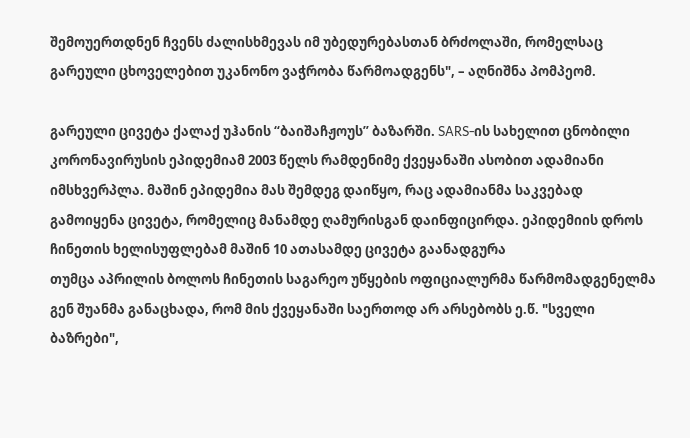შემოუერთდნენ ჩვენს ძალისხმევას იმ უბედურებასთან ბრძოლაში, რომელსაც გარეული ცხოველებით უკანონო ვაჭრობა წარმოადგენს", – აღნიშნა პომპეომ.

გარეული ცივეტა ქალაქ უჰანის “ბაიშაჩჟოუს” ბაზარში. SARS-ის სახელით ცნობილი კორონავირუსის ეპიდემიამ 2003 წელს რამდენიმე ქვეყანაში ასობით ადამიანი იმსხვერპლა. მაშინ ეპიდემია მას შემდეგ დაიწყო, რაც ადამიანმა საკვებად გამოიყენა ცივეტა, რომელიც მანამდე ღამურისგან დაინფიცირდა. ეპიდემიის დროს ჩინეთის ხელისუფლებამ მაშინ 10 ათასამდე ცივეტა გაანადგურა
თუმცა აპრილის ბოლოს ჩინეთის საგარეო უწყების ოფიციალურმა წარმომადგენელმა გენ შუანმა განაცხადა, რომ მის ქვეყანაში საერთოდ არ არსებობს ე.წ. "სველი ბაზრები",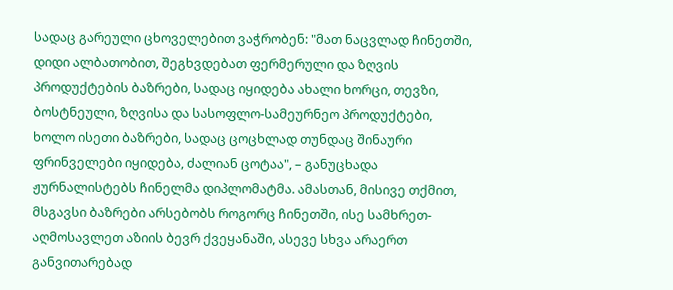სადაც გარეული ცხოველებით ვაჭრობენ: "მათ ნაცვლად ჩინეთში, დიდი ალბათობით, შეგხვდებათ ფერმერული და ზღვის პროდუქტების ბაზრები, სადაც იყიდება ახალი ხორცი, თევზი, ბოსტნეული, ზღვისა და სასოფლო-სამეურნეო პროდუქტები, ხოლო ისეთი ბაზრები, სადაც ცოცხლად თუნდაც შინაური ფრინველები იყიდება, ძალიან ცოტაა", – განუცხადა ჟურნალისტებს ჩინელმა დიპლომატმა. ამასთან, მისივე თქმით, მსგავსი ბაზრები არსებობს როგორც ჩინეთში, ისე სამხრეთ-აღმოსავლეთ აზიის ბევრ ქვეყანაში, ასევე სხვა არაერთ განვითარებად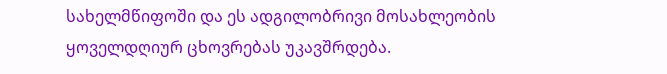სახელმწიფოში და ეს ადგილობრივი მოსახლეობის ყოველდღიურ ცხოვრებას უკავშრდება.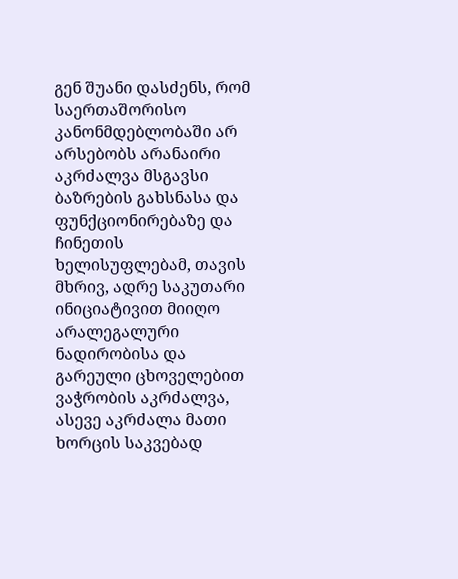გენ შუანი დასძენს, რომ საერთაშორისო კანონმდებლობაში არ არსებობს არანაირი აკრძალვა მსგავსი ბაზრების გახსნასა და ფუნქციონირებაზე და ჩინეთის ხელისუფლებამ, თავის მხრივ, ადრე საკუთარი ინიციატივით მიიღო არალეგალური ნადირობისა და გარეული ცხოველებით ვაჭრობის აკრძალვა, ასევე აკრძალა მათი ხორცის საკვებად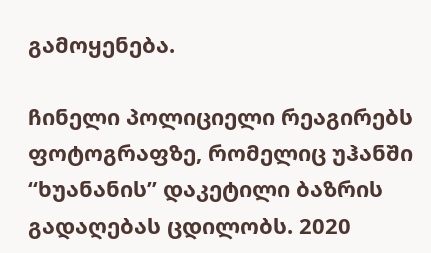გამოყენება.

ჩინელი პოლიციელი რეაგირებს ფოტოგრაფზე, რომელიც უჰანში “ხუანანის” დაკეტილი ბაზრის გადაღებას ცდილობს. 2020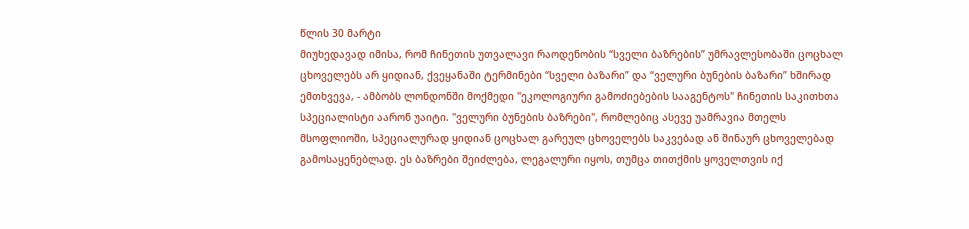წლის 30 მარტი
მიუხედავად იმისა, რომ ჩინეთის უთვალავი რაოდენობის “სველი ბაზრების” უმრავლესობაში ცოცხალ ცხოველებს არ ყიდიან, ქვეყანაში ტერმინები “სველი ბაზარი” და “ველური ბუნების ბაზარი” ხშირად ემთხვევა, - ამბობს ლონდონში მოქმედი "ეკოლოგიური გამოძიებების სააგენტოს" ჩინეთის საკითხთა სპეციალისტი აარონ უაიტი. "ველური ბუნების ბაზრები", რომლებიც ასევე უამრავია მთელს მსოფლიოში, სპეციალურად ყიდიან ცოცხალ გარეულ ცხოველებს საკვებად ან შინაურ ცხოველებად გამოსაყენებლად. ეს ბაზრები შეიძლება, ლეგალური იყოს, თუმცა თითქმის ყოველთვის იქ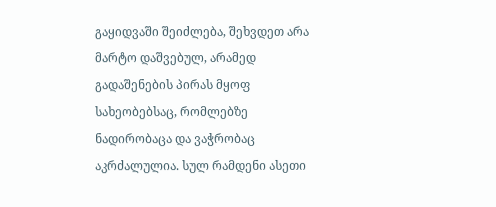გაყიდვაში შეიძლება, შეხვდეთ არა მარტო დაშვებულ, არამედ გადაშენების პირას მყოფ სახეობებსაც, რომლებზე ნადირობაცა და ვაჭრობაც აკრძალულია. სულ რამდენი ასეთი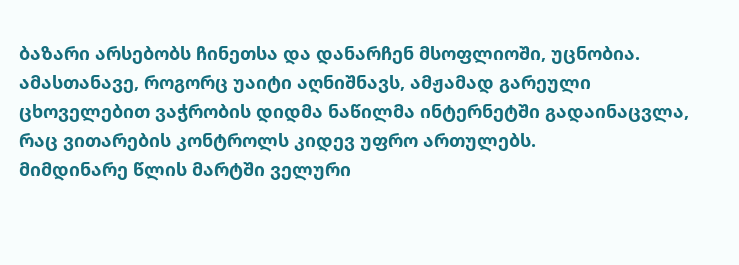ბაზარი არსებობს ჩინეთსა და დანარჩენ მსოფლიოში, უცნობია. ამასთანავე, როგორც უაიტი აღნიშნავს, ამჟამად გარეული ცხოველებით ვაჭრობის დიდმა ნაწილმა ინტერნეტში გადაინაცვლა, რაც ვითარების კონტროლს კიდევ უფრო ართულებს.
მიმდინარე წლის მარტში ველური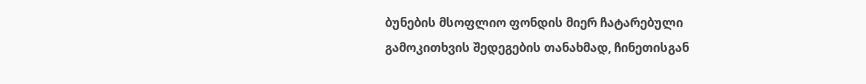ბუნების მსოფლიო ფონდის მიერ ჩატარებული გამოკითხვის შედეგების თანახმად, ჩინეთისგან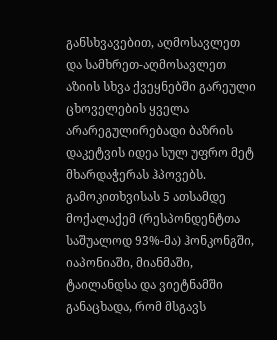განსხვავებით, აღმოსავლეთ და სამხრეთ-აღმოსავლეთ აზიის სხვა ქვეყნებში გარეული ცხოველების ყველა არარეგულირებადი ბაზრის დაკეტვის იდეა სულ უფრო მეტ მხარდაჭერას ჰპოვებს. გამოკითხვისას 5 ათსამდე მოქალაქემ (რესპონდენტთა საშუალოდ 93%-მა) ჰონკონგში, იაპონიაში, მიანმაში, ტაილანდსა და ვიეტნამში განაცხადა, რომ მსგავს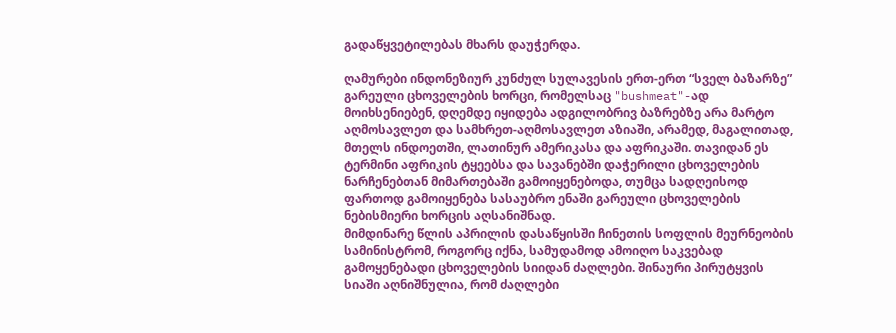გადაწყვეტილებას მხარს დაუჭერდა.

ღამურები ინდონეზიურ კუნძულ სულავესის ერთ-ერთ “სველ ბაზარზე”
გარეული ცხოველების ხორცი, რომელსაც "bushmeat"-ად მოიხსენიებენ, დღემდე იყიდება ადგილობრივ ბაზრებზე არა მარტო აღმოსავლეთ და სამხრეთ-აღმოსავლეთ აზიაში, არამედ, მაგალითად, მთელს ინდოეთში, ლათინურ ამერიკასა და აფრიკაში. თავიდან ეს ტერმინი აფრიკის ტყეებსა და სავანებში დაჭერილი ცხოველების ნარჩენებთან მიმართებაში გამოიყენებოდა, თუმცა სადღეისოდ ფართოდ გამოიყენება სასაუბრო ენაში გარეული ცხოველების ნებისმიერი ხორცის აღსანიშნად.
მიმდინარე წლის აპრილის დასაწყისში ჩინეთის სოფლის მეურნეობის სამინისტრომ, როგორც იქნა, სამუდამოდ ამოიღო საკვებად გამოყენებადი ცხოველების სიიდან ძაღლები. შინაური პირუტყვის სიაში აღნიშნულია, რომ ძაღლები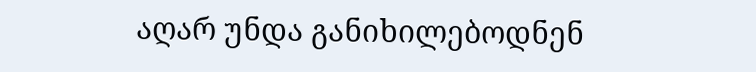აღარ უნდა განიხილებოდნენ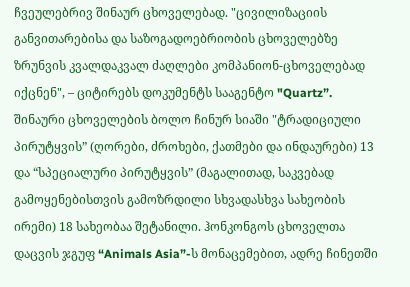ჩვეულებრივ შინაურ ცხოველებად. "ცივილიზაციის განვითარებისა და საზოგადოებრიობის ცხოველებზე ზრუნვის კვალდაკვალ ძაღლები კომპანიონ-ცხოველებად იქცნენ", – ციტირებს დოკუმენტს სააგენტო "Quartz”.
შინაური ცხოველების ბოლო ჩინურ სიაში "ტრადიციული პირუტყვის” (ღორები, ძროხები, ქათმები და ინდაურები) 13 და “სპეციალური პირუტყვის” (მაგალითად, საკვებად გამოყენებისთვის გამოზრდილი სხვადასხვა სახეობის ირემი) 18 სახეობაა შეტანილი. ჰონკონგოს ცხოველთა დაცვის ჯგუფ “Animals Asia”-ს მონაცემებით, ადრე ჩინეთში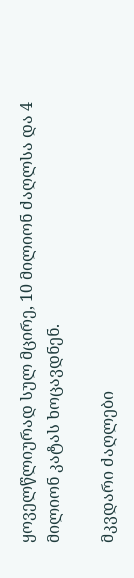ყოველწლიურად სულ მცირე, 10 მილიონ ძაღლსა და 4 მილიონ კატას ხოცავდნენ.

მკვდარი ძაღლები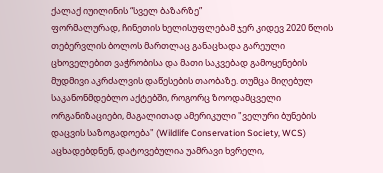ქალაქ იუილინის “სველ ბაზარზე”
ფორმალურად, ჩინეთის ხელისუფლებამ ჯერ კიდევ 2020 წლის თებერვლის ბოლოს მართლაც განაცხადა გარეული ცხოველებით ვაჭრობისა და მათი საკვებად გამოყენების მუდმივი აკრძალვის დაწესების თაობაზე. თუმცა მიღებულ საკანონმდებლო აქტებში, როგორც ზოოდამცველი ორგანიზაციები, მაგალითად ამერიკული "ველური ბუნების დაცვის საზოგადოება" (Wildlife Conservation Society, WCS) აცხადებდნენ, დატოვებულია უამრავი ხვრელი,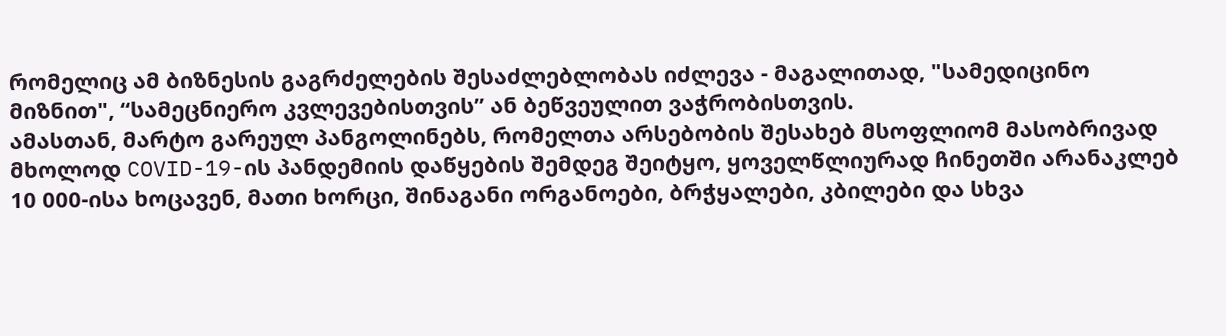რომელიც ამ ბიზნესის გაგრძელების შესაძლებლობას იძლევა - მაგალითად, "სამედიცინო მიზნით", “სამეცნიერო კვლევებისთვის” ან ბეწვეულით ვაჭრობისთვის.
ამასთან, მარტო გარეულ პანგოლინებს, რომელთა არსებობის შესახებ მსოფლიომ მასობრივად მხოლოდ COVID-19-ის პანდემიის დაწყების შემდეგ შეიტყო, ყოველწლიურად ჩინეთში არანაკლებ 10 000-ისა ხოცავენ, მათი ხორცი, შინაგანი ორგანოები, ბრჭყალები, კბილები და სხვა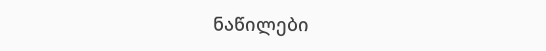ნაწილები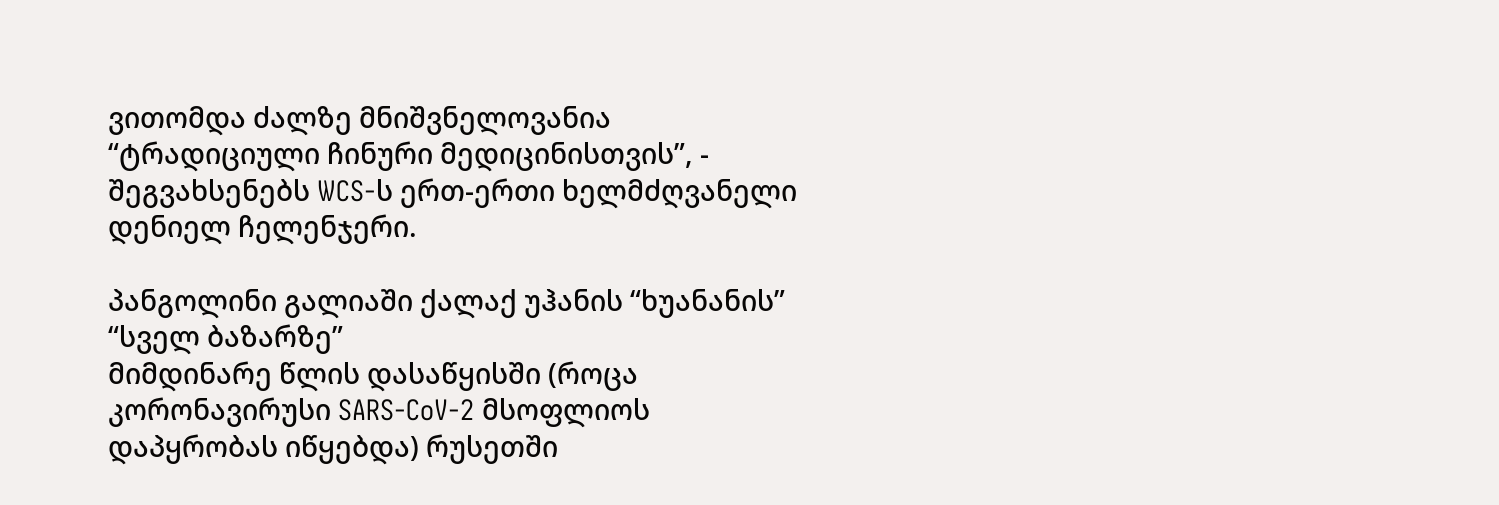ვითომდა ძალზე მნიშვნელოვანია “ტრადიციული ჩინური მედიცინისთვის”, - შეგვახსენებს WCS-ს ერთ-ერთი ხელმძღვანელი დენიელ ჩელენჯერი.

პანგოლინი გალიაში ქალაქ უჰანის “ხუანანის” “სველ ბაზარზე”
მიმდინარე წლის დასაწყისში (როცა კორონავირუსი SARS-CoV-2 მსოფლიოს დაპყრობას იწყებდა) რუსეთში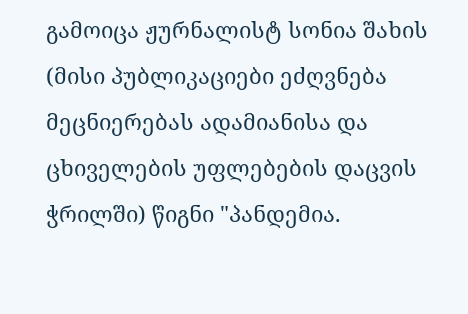გამოიცა ჟურნალისტ სონია შახის (მისი პუბლიკაციები ეძღვნება მეცნიერებას ადამიანისა და ცხიველების უფლებების დაცვის ჭრილში) წიგნი "პანდემია.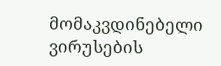მომაკვდინებელი ვირუსების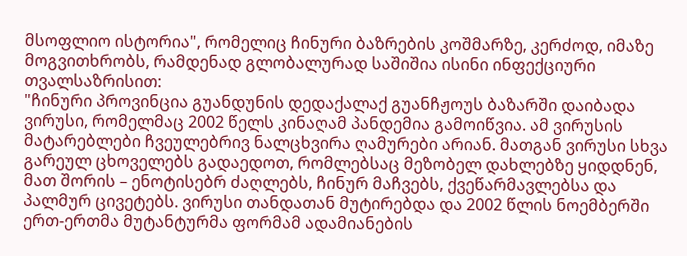მსოფლიო ისტორია", რომელიც ჩინური ბაზრების კოშმარზე, კერძოდ, იმაზე მოგვითხრობს, რამდენად გლობალურად საშიშია ისინი ინფექციური თვალსაზრისით:
"ჩინური პროვინცია გუანდუნის დედაქალაქ გუანჩჟოუს ბაზარში დაიბადა ვირუსი, რომელმაც 2002 წელს კინაღამ პანდემია გამოიწვია. ამ ვირუსის მატარებლები ჩვეულებრივ ნალცხვირა ღამურები არიან. მათგან ვირუსი სხვა გარეულ ცხოველებს გადაედოთ, რომლებსაც მეზობელ დახლებზე ყიდდნენ, მათ შორის – ენოტისებრ ძაღლებს, ჩინურ მაჩვებს, ქვეწარმავლებსა და პალმურ ცივეტებს. ვირუსი თანდათან მუტირებდა და 2002 წლის ნოემბერში ერთ-ერთმა მუტანტურმა ფორმამ ადამიანების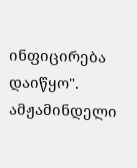ინფიცირება დაიწყო".
ამჟამინდელი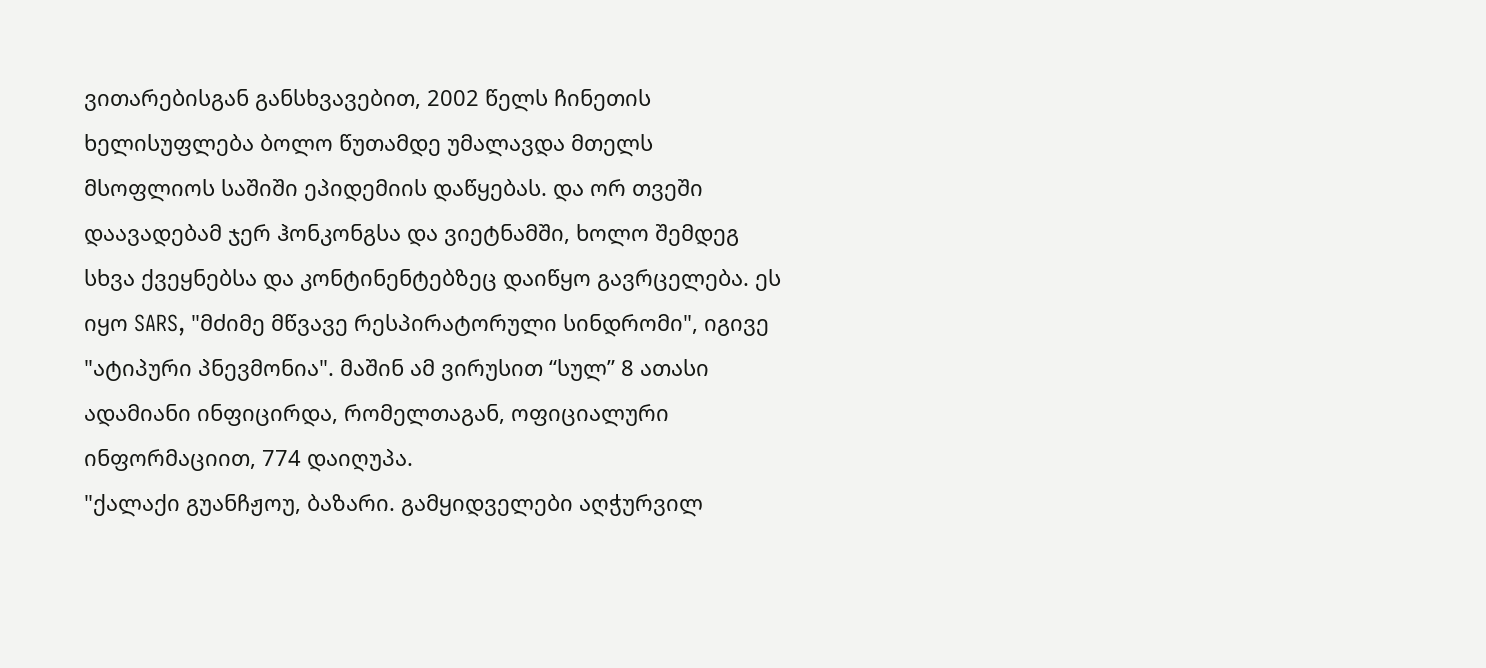ვითარებისგან განსხვავებით, 2002 წელს ჩინეთის ხელისუფლება ბოლო წუთამდე უმალავდა მთელს მსოფლიოს საშიში ეპიდემიის დაწყებას. და ორ თვეში დაავადებამ ჯერ ჰონკონგსა და ვიეტნამში, ხოლო შემდეგ სხვა ქვეყნებსა და კონტინენტებზეც დაიწყო გავრცელება. ეს იყო SARS, "მძიმე მწვავე რესპირატორული სინდრომი", იგივე "ატიპური პნევმონია". მაშინ ამ ვირუსით “სულ” 8 ათასი ადამიანი ინფიცირდა, რომელთაგან, ოფიციალური ინფორმაციით, 774 დაიღუპა.
"ქალაქი გუანჩჟოუ, ბაზარი. გამყიდველები აღჭურვილ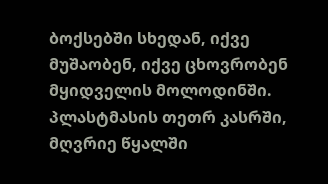ბოქსებში სხედან, იქვე მუშაობენ, იქვე ცხოვრობენ მყიდველის მოლოდინში. პლასტმასის თეთრ კასრში, მღვრიე წყალში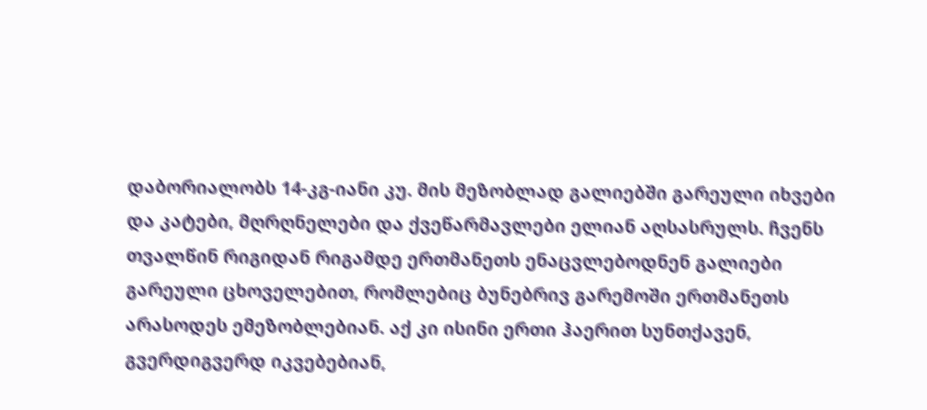დაბორიალობს 14-კგ-იანი კუ. მის მეზობლად გალიებში გარეული იხვები და კატები, მღრღნელები და ქვეწარმავლები ელიან აღსასრულს. ჩვენს თვალწინ რიგიდან რიგამდე ერთმანეთს ენაცვლებოდნენ გალიები გარეული ცხოველებით, რომლებიც ბუნებრივ გარემოში ერთმანეთს არასოდეს ემეზობლებიან. აქ კი ისინი ერთი ჰაერით სუნთქავენ, გვერდიგვერდ იკვებებიან,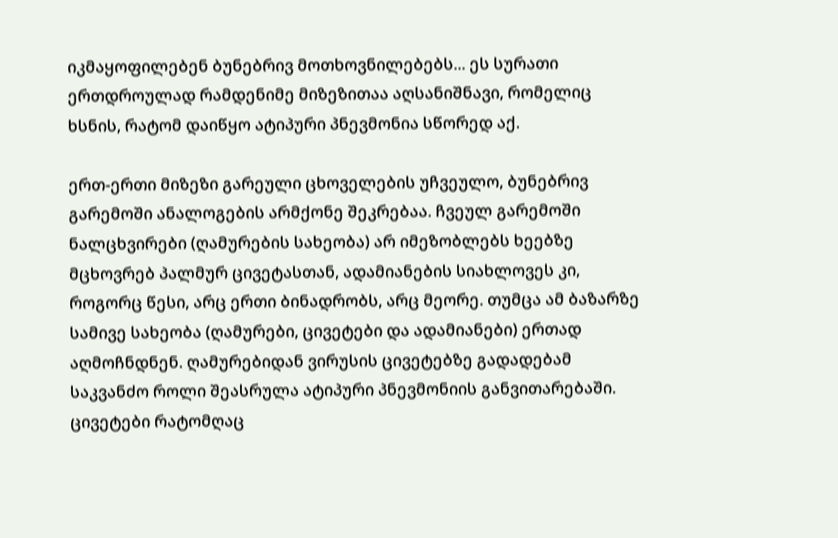იკმაყოფილებენ ბუნებრივ მოთხოვნილებებს... ეს სურათი ერთდროულად რამდენიმე მიზეზითაა აღსანიშნავი, რომელიც ხსნის, რატომ დაიწყო ატიპური პნევმონია სწორედ აქ.

ერთ-ერთი მიზეზი გარეული ცხოველების უჩვეულო, ბუნებრივ გარემოში ანალოგების არმქონე შეკრებაა. ჩვეულ გარემოში ნალცხვირები (ღამურების სახეობა) არ იმეზობლებს ხეებზე მცხოვრებ პალმურ ცივეტასთან, ადამიანების სიახლოვეს კი, როგორც წესი, არც ერთი ბინადრობს, არც მეორე. თუმცა ამ ბაზარზე სამივე სახეობა (ღამურები, ცივეტები და ადამიანები) ერთად აღმოჩნდნენ. ღამურებიდან ვირუსის ცივეტებზე გადადებამ საკვანძო როლი შეასრულა ატიპური პნევმონიის განვითარებაში. ცივეტები რატომღაც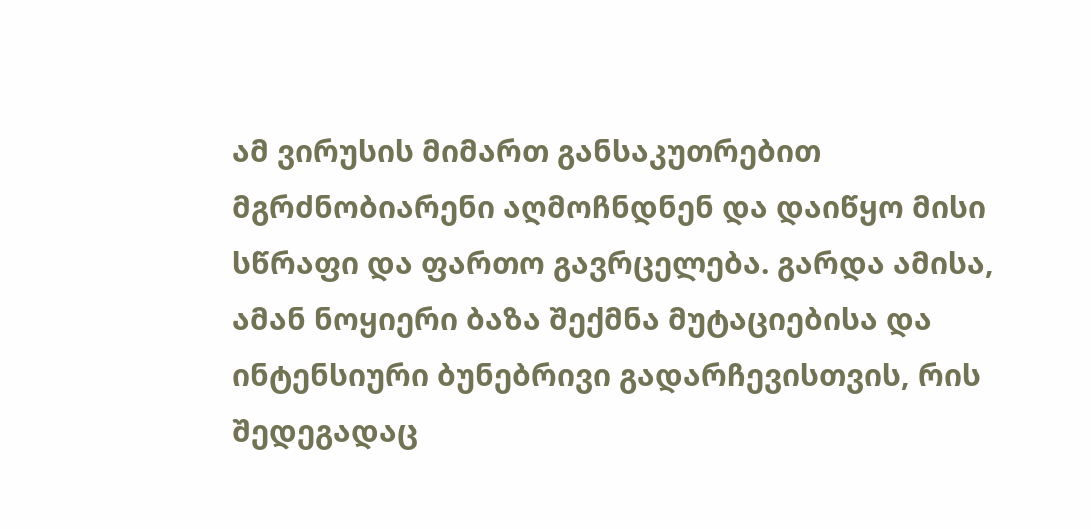ამ ვირუსის მიმართ განსაკუთრებით მგრძნობიარენი აღმოჩნდნენ და დაიწყო მისი სწრაფი და ფართო გავრცელება. გარდა ამისა, ამან ნოყიერი ბაზა შექმნა მუტაციებისა და ინტენსიური ბუნებრივი გადარჩევისთვის, რის შედეგადაც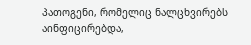პათოგენი, რომელიც ნალცხვირებს აინფიცირებდა,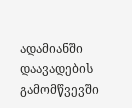ადამიანში დაავადების გამომწვევში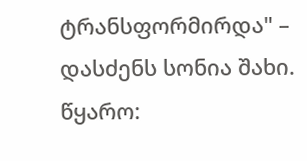ტრანსფორმირდა" – დასძენს სონია შახი.
წყარო: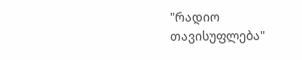"რადიო თავისუფლება"